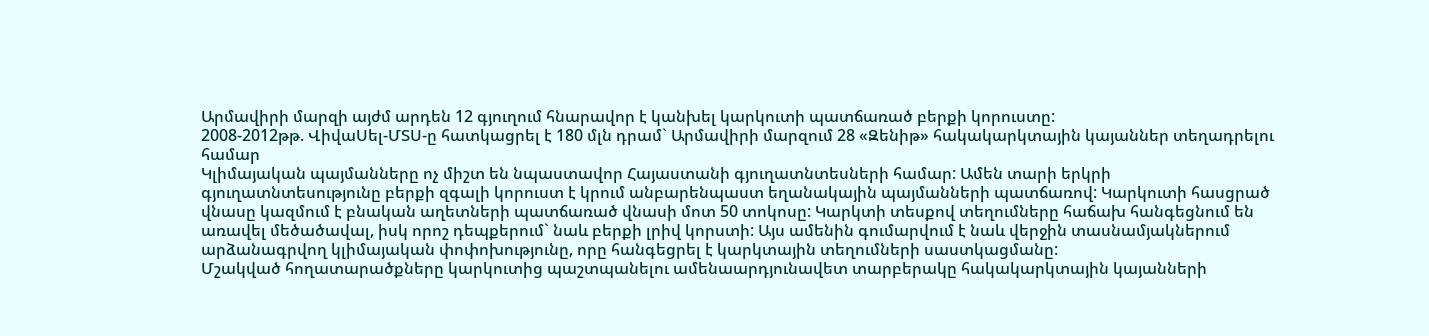Արմավիրի մարզի այժմ արդեն 12 գյուղում հնարավոր է կանխել կարկուտի պատճառած բերքի կորուստը:
2008-2012թթ. ՎիվաՍել-ՄՏՍ-ը հատկացրել է 180 մլն դրամ` Արմավիրի մարզում 28 «Զենիթ» հակակարկտային կայաններ տեղադրելու համար
Կլիմայական պայմանները ոչ միշտ են նպաստավոր Հայաստանի գյուղատնտեսների համար: Ամեն տարի երկրի գյուղատնտեսությունը բերքի զգալի կորուստ է կրում անբարենպաստ եղանակային պայմանների պատճառով: Կարկուտի հասցրած վնասը կազմում է բնական աղետների պատճառած վնասի մոտ 50 տոկոսը: Կարկտի տեսքով տեղումները հաճախ հանգեցնում են առավել մեծածավալ, իսկ որոշ դեպքերում` նաև բերքի լրիվ կորստի: Այս ամենին գումարվում է նաև վերջին տասնամյակներում արձանագրվող կլիմայական փոփոխությունը, որը հանգեցրել է կարկտային տեղումների սաստկացմանը:
Մշակված հողատարածքները կարկուտից պաշտպանելու ամենաարդյունավետ տարբերակը հակակարկտային կայանների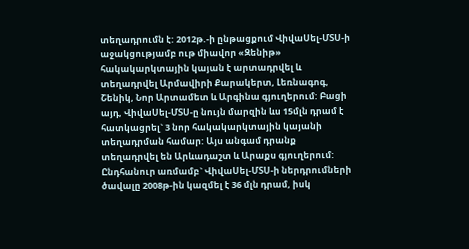տեղադրումն է: 2012թ.-ի ընթացքում ՎիվաՍել-ՄՏՍ-ի աջակցությամբ ութ միավոր «Զենիթ» հակակարկտային կայան է արտադրվել և տեղադրվել Արմավիրի Քարակերտ, Լեռնագոգ, Շենիկ, Նոր Արտամետ և Արգինա գյուղերում: Բացի այդ, ՎիվաՍել-ՄՏՍ-ը նույն մարզին ևս 15մլն դրամ է հատկացրել` 3 նոր հակակարկտային կայանի տեղադրման համար: Այս անգամ դրանք տեղադրվել են Արևադաշտ և Արաքս գյուղերում: Ընդհանուր առմամբ` ՎիվաՍել-ՄՏՍ-ի ներդրումների ծավալը 2008թ-ին կազմել է 36 մլն դրամ, իսկ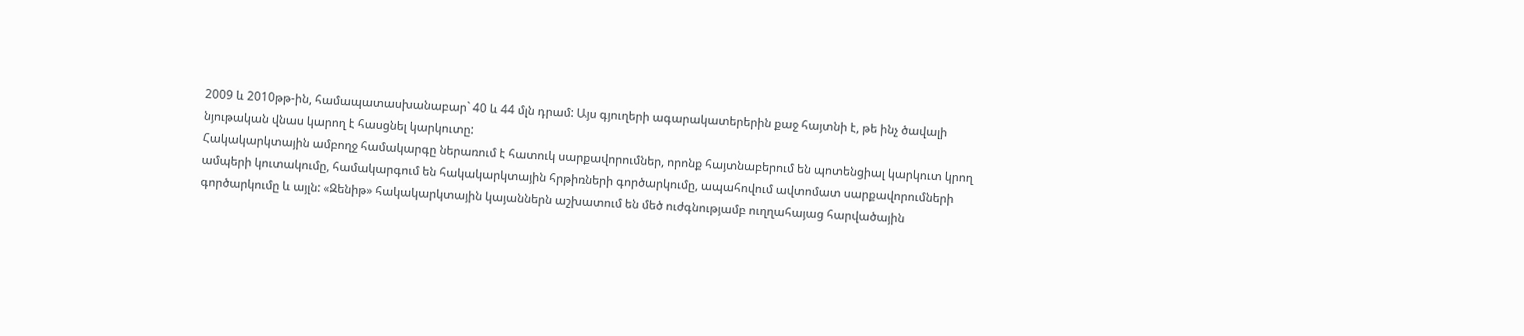2009 և 2010թթ-ին, համապատասխանաբար` 40 և 44 մլն դրամ: Այս գյուղերի ագարակատերերին քաջ հայտնի է, թե ինչ ծավալի նյութական վնաս կարող է հասցնել կարկուտը:
Հակակարկտային ամբողջ համակարգը ներառում է հատուկ սարքավորումներ, որոնք հայտնաբերում են պոտենցիալ կարկուտ կրող ամպերի կուտակումը, համակարգում են հակակարկտային հրթիռների գործարկումը, ապահովում ավտոմատ սարքավորումների գործարկումը և այլն: «Զենիթ» հակակարկտային կայաններն աշխատում են մեծ ուժգնությամբ ուղղահայաց հարվածային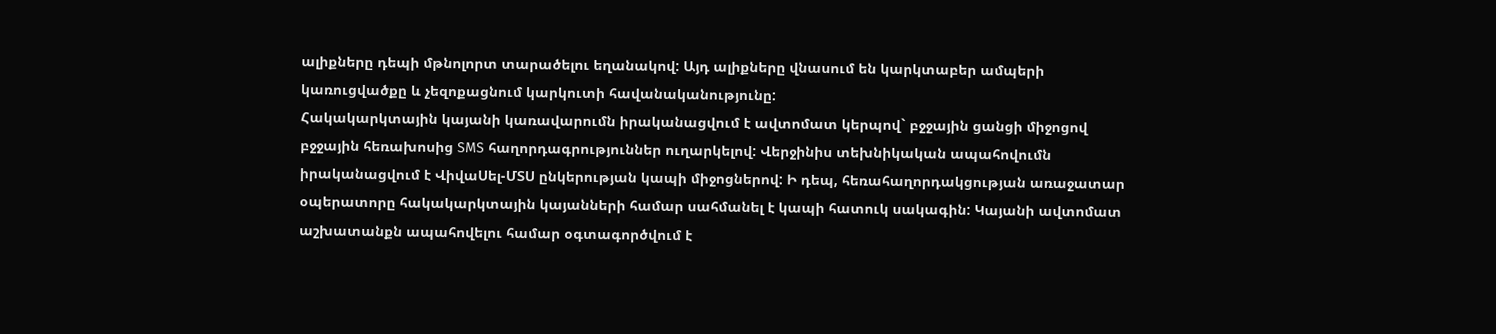ալիքները դեպի մթնոլորտ տարածելու եղանակով: Այդ ալիքները վնասում են կարկտաբեր ամպերի կառուցվածքը և չեզոքացնում կարկուտի հավանականությունը:
Հակակարկտային կայանի կառավարումն իրականացվում է ավտոմատ կերպով` բջջային ցանցի միջոցով բջջային հեռախոսից SMS հաղորդագրություններ ուղարկելով: Վերջինիս տեխնիկական ապահովումն իրականացվում է ՎիվաՍել-ՄՏՍ ընկերության կապի միջոցներով: Ի դեպ, հեռահաղորդակցության առաջատար օպերատորը հակակարկտային կայանների համար սահմանել է կապի հատուկ սակագին: Կայանի ավտոմատ աշխատանքն ապահովելու համար օգտագործվում է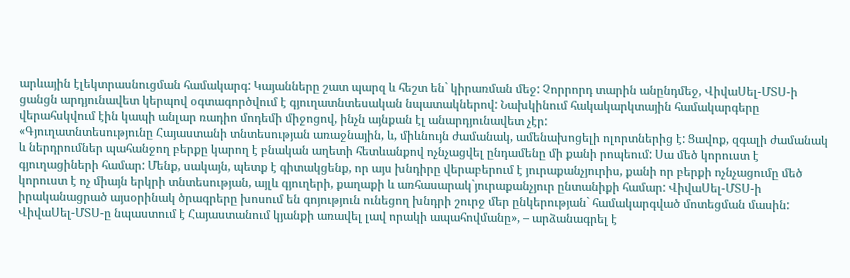արևային էլեկտրասնուցման համակարգ: Կայանները շատ պարզ և հեշտ են` կիրառման մեջ: Չորրորդ տարին անընդմեջ, ՎիվաՍել-ՄՏՍ-ի ցանցն արդյունավետ կերպով օգտագործվում է գյուղատնտեսական նպատակներով: Նախկինում հակակարկտային համակարգերը վերահսկվում էին կապի անլար ռադիո մոդեմի միջոցով, ինչն այնքան էլ անարդյունավետ չէր:
«Գյուղատնտեսությունը Հայաստանի տնտեսության առաջնային, և, միևնույն ժամանակ, ամենախոցելի ոլորտներից է: Ցավոք, զգալի ժամանակ և ներդրումներ պահանջող բերքը կարող է բնական աղետի հետևանքով ոչնչացվել ընդամենը մի քանի րոպեում: Սա մեծ կորուստ է գյուղացիների համար: Մենք, սակայն, պետք է գիտակցենք, որ այս խնդիրը վերաբերում է յուրաքանչյուրիս, քանի որ բերքի ոչնչացումը մեծ կորուստ է ոչ միայն երկրի տնտեսության, այլև գյուղերի, քաղաքի և առհասարակ`յուրաքանչյուր ընտանիքի համար: ՎիվաՍել-ՄՏՍ-ի իրականացրած այսօրինակ ծրագրերը խոսում են գոյություն ունեցող խնդրի շուրջ մեր ընկերության` համակարգված մոտեցման մասին: ՎիվաՍել-ՄՏՍ-ը նպաստում է Հայաստանում կյանքի առավել լավ որակի ապահովմանը», – արձանագրել է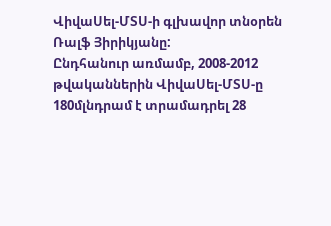ՎիվաՍել-ՄՏՍ-ի գլխավոր տնօրեն Ռալֆ Յիրիկյանը:
Ընդհանուր առմամբ, 2008-2012 թվականներին ՎիվաՍել-ՄՏՍ-ը 180մլնդրամ է տրամադրել 28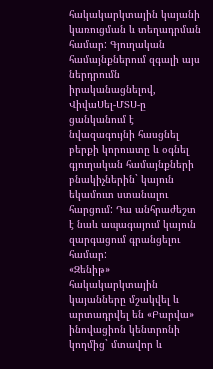հակակարկտային կայանի կառուցման և տեղադրման համար: Գյուղական համայնքներում զգալի այս ներդրումն իրականացնելով, ՎիվաՍել-ՄՏՍ-ը ցանկանում է նվազագույնի հասցնել բերքի կորուստը և օգնել գյուղական համայնքների բնակիչներին` կայուն եկամուտ ստանալու հարցում: Դա անհրաժեշտ է նաև ապագայում կայուն զարգացում գրանցելու համար:
«Զենիթ» հակակարկտային կայանները մշակվել և արտադրվել են «Բարվա» ինովացիոն կենտրոնի կողմից` մտավոր և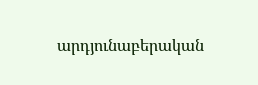արդյունաբերական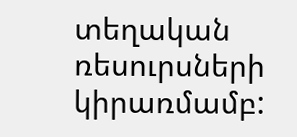տեղական ռեսուրսների կիրառմամբ: